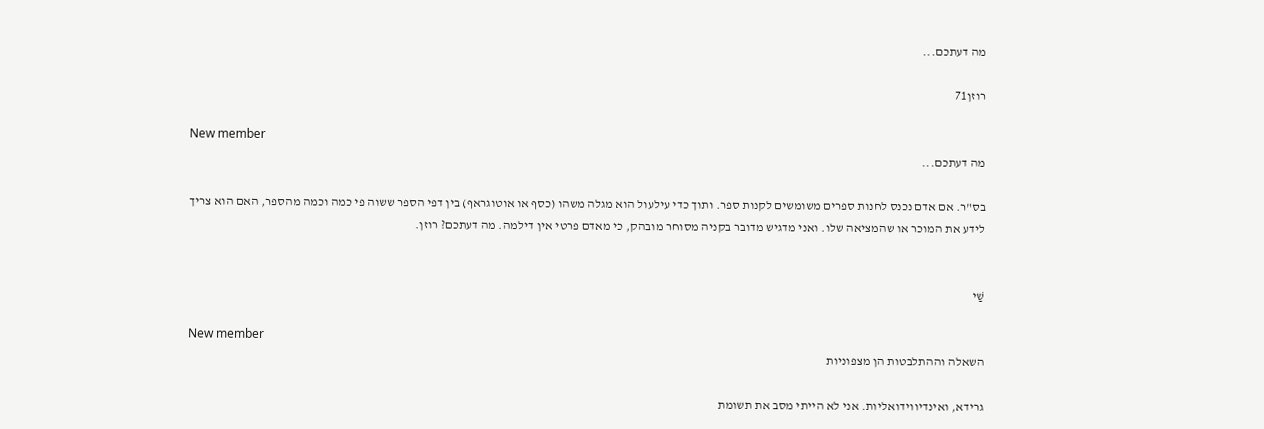מה דעתכם...

רוזן71

New member
מה דעתכם...

בס"ר. אם אדם נכנס לחנות ספרים משומשים לקנות ספר. ותוך כדי עילעול הוא מגלה משהו (כסף או אוטוגראף) בין דפי הספר ששוה פי כמה וכמה מהספר, האם הוא צריך לידע את המוכר או שהמציאה שלו. ואני מדגיש מדובר בקניה מסוחר מובהק, כי מאדם פרטי אין דילמה. מה דעתכם? רוזן.


שַׁי

New member
השאלה וההתלבטות הן מצפוניות

גרידא, ואינדיווידואליות. אני לא הייתי מסב את תשומת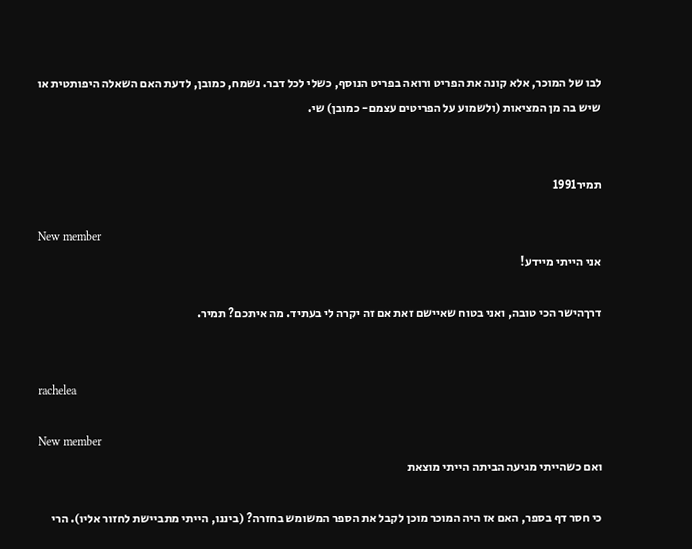לבו של המוכר, אלא קונה את הפריט ורואה בפריט הנוסף, כשלי לכל דבר. נשמח, כמובן, לדעת האם השאלה היפותטית או שיש בה מן המציאות (ולשמוע על הפריטים עצמם- כמובן) שי.


תמיר1991

New member
אני הייתי מיידע!

דרךהישר הכי טובה, ואני בטוח שאיישם זאת אם זה יקרה לי בעתיד. מה איתכם? תמיר.


rachelea

New member
ואם כשהייתי מגיעה הביתה הייתי מוצאת

כי חסר דף בספר, האם אז היה המוכר מוכן לקבל את הספר המשומש בחזרה? (ביננו, הייתי מתביישת לחזור אליו). הרי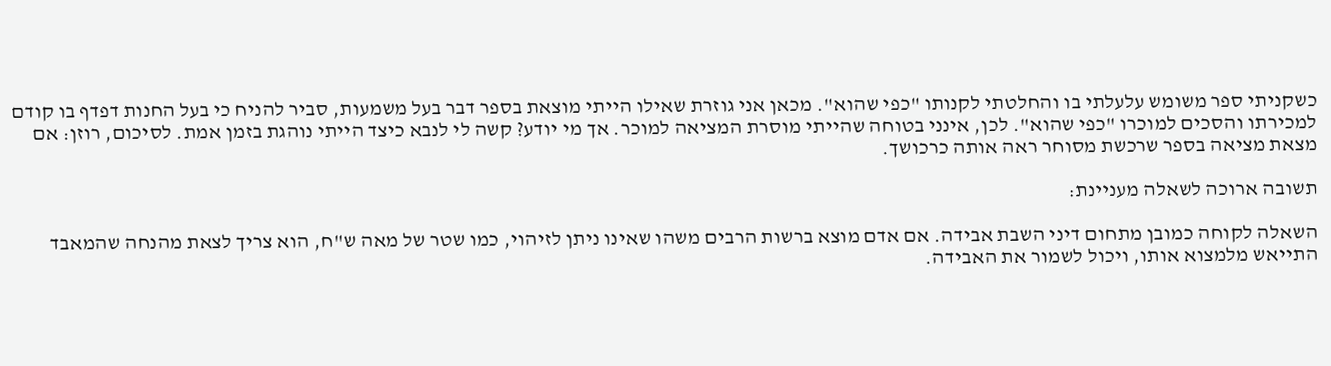כשקניתי ספר משומש עלעלתי בו והחלטתי לקנותו "כפי שהוא". מכאן אני גוזרת שאילו הייתי מוצאת בספר דבר בעל משמעות, סביר להניח כי בעל החנות דפדף בו קודם למכירתו והסכים למוכרו "כפי שהוא". לכן, אינני בטוחה שהייתי מוסרת המציאה למוכר. אך מי יודע? קשה לי לנבא כיצד הייתי נוהגת בזמן אמת. לסיכום, רוזן: אם מצאת מציאה בספר שרכשת מסוחר ראה אותה כרכושך.

תשובה ארוכה לשאלה מעניינת:

השאלה לקוחה כמובן מתחום דיני השבת אבידה. אם אדם מוצא ברשות הרבים משהו שאינו ניתן לזיהוי, כמו שטר של מאה ש"ח, הוא צריך לצאת מהנחה שהמאבד התייאש מלמצוא אותו, ויכול לשמור את האבידה.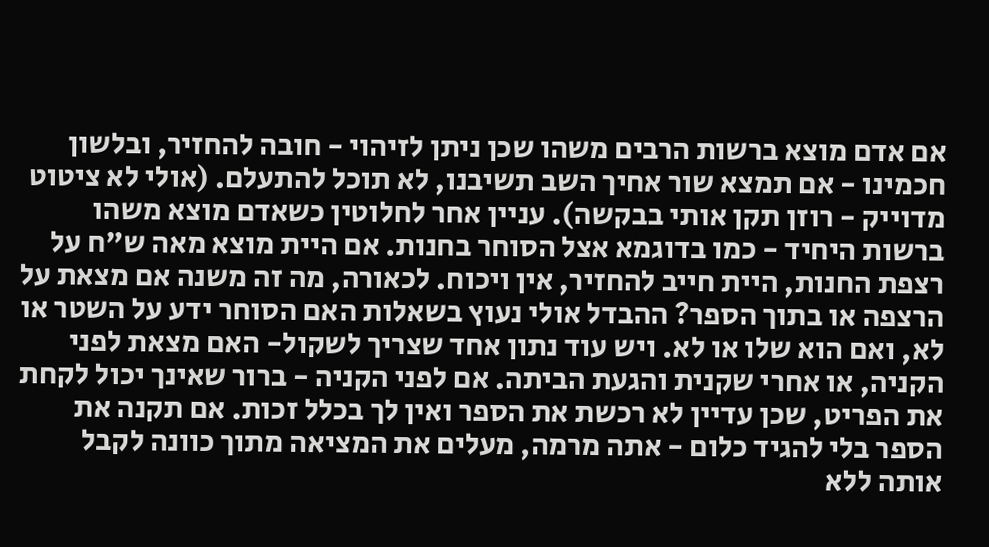אם אדם מוצא ברשות הרבים משהו שכן ניתן לזיהוי - חובה להחזיר, ובלשון חכמינו - אם תמצא שור אחיך השב תשיבנו, לא תוכל להתעלם. (אולי לא ציטוט מדוייק - רוזן תקן אותי בבקשה). עניין אחר לחלוטין כשאדם מוצא משהו ברשות היחיד - כמו בדוגמא אצל הסוחר בחנות. אם היית מוצא מאה ש"ח על רצפת החנות, היית חייב להחזיר, אין ויכוח. לכאורה, מה זה משנה אם מצאת על הרצפה או בתוך הספר? ההבדל אולי נעוץ בשאלות האם הסוחר ידע על השטר או לא, ואם הוא שלו או לא. ויש עוד נתון אחד שצריך לשקול- האם מצאת לפני הקניה, או אחרי שקנית והגעת הביתה. אם לפני הקניה - ברור שאינך יכול לקחת את הפריט, שכן עדיין לא רכשת את הספר ואין לך בכלל זכות. אם תקנה את הספר בלי להגיד כלום - אתה מרמה, מעלים את המציאה מתוך כוונה לקבל אותה ללא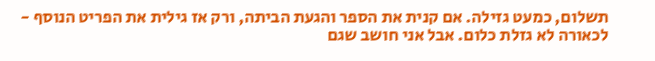תשלום, כמעט גזילה. אם קנית את הספר והגעת הביתה, ורק אז גילית את הפריט הנוסף - לכאורה לא גזלת כלום. אבל אני חושב שגם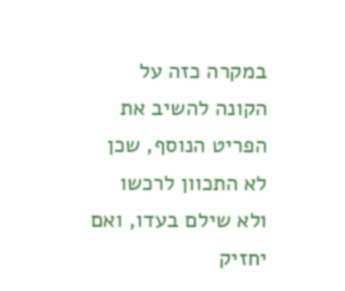במקרה כזה על הקונה להשיב את הפריט הנוסף, שכן לא התכוון לרכשו ולא שילם בעדו, ואם יחזיק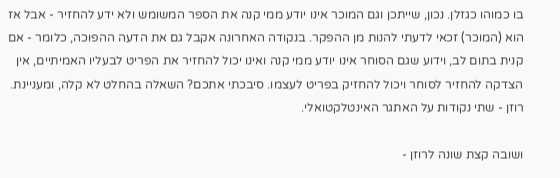בו כמוהו כגזלן. נכון, שייתכן וגם המוכר אינו יודע ממי קנה את הספר המשומש ולא ידע להחזיר - אבל אז הוא (המוכר) זכאי לדעתי להנות מן ההפקר. בנקודה האחרונה אקבל גם את הדעה ההפוכה, כלומר - אם קנית בתום לב, וידוע שגם הסוחר אינו יודע ממי קנה ואינו יכול להחזיר את הפריט לבעליו האמיתיים, אין הצדקה להחזיר לסוחר ויכול להחזיק בפריט לעצמו. סיבכתי אתכם? השאלה בהחלט לא קלה, ומעניינת. רוזן - שתי נקודות על האתגר האינטלקטואלי.

ושובה קצת שונה לרוזן -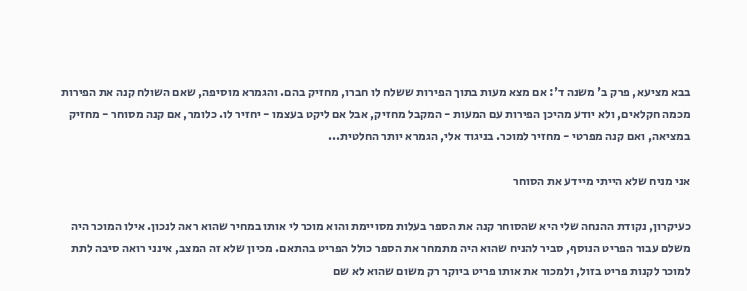בבא מציעא, פרק ב' משנה ד': אם מצא מעות בתוך הפירות ששלח לו חברו, מחזיק בהם. והגמרא מוסיפה, שאם השולח קנה את הפירות מכמה חקלאים, ולא יודע מהיכן הפירות עם המעות - המקבל מחזיק, אבל אם ליקט בעצמו - יחזיר לו. כלומר, אם קנה מסוחר - מחזיק במציאה, ואם קנה מפרטי - מחזיר למוכר. בניגוד אלי, הגמרא יותר החלטית...

אני מניח שלא הייתי מיידע את הסוחר

כעיקרון, נקודת ההנחה שלי היא שהסוחר קנה את הספר בעלות מסויימת והוא מוכר לי אותו במחיר שהוא ראה לנכון. אילו המוכר היה משלם עבור הפריט הנוסף, סביר להניח שהוא היה מתמחר את הספר כולל הפריט בהתאם. מכיון שלא זה המצב, אינני רואה סיבה לתת למוכר לקנות פריט בזול, ולמכור את אותו פריט ביוקר רק משום שהוא לא שם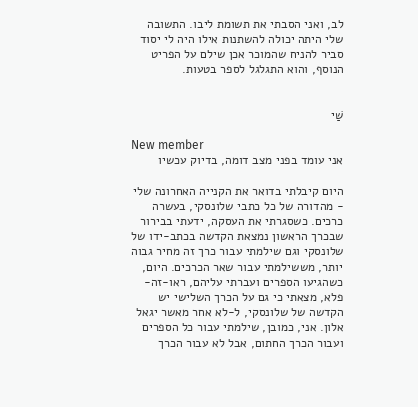לב, ואני הסבתי את תשומת ליבו. התשובה שלי היתה יכולה להשתנות אילו היה לי יסוד סביר להניח שהמוכר אכן שילם על הפריט הנוסף, והוא התגלגל לספר בטעות.


שַׁי

New member
אני עומד בפני מצב דומה, בדיוק עכשיו

היום קיבלתי בדואר את הקנייה האחרונה שלי - מהדורה של כל כתבי שלונסקי, בעשרה כרכים. כשסגרתי את העסקה, ידעתי בבירור שבכרך הראשון נמצאת הקדשה בכתב-ידו של שלונסקי וגם שילמתי עבור כרך זה מחיר גבוה יותר, מששילמתי עבור שאר הכרכים. היום, כשהגיעו הספרים ועברתי עליהם, ראו-זה-פלא, מצאתי כי גם על הכרך השלישי יש הקדשה של שלונסקי, ל-לא אחר מאשר יגאל אלון. אני, כמובן, שילמתי עבור כל הספרים ועבור הכרך החתום, אבל לא עבור הכרך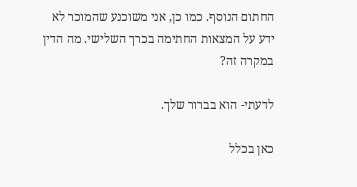החתום הנוסף. כמו כן, אני משוכנע שהמוכר לא ידע על המצאות החתימה בכרך השלישי. מה הדין במקרה זה?

לדעתי- הוא בברור שלך.

כאן בכלל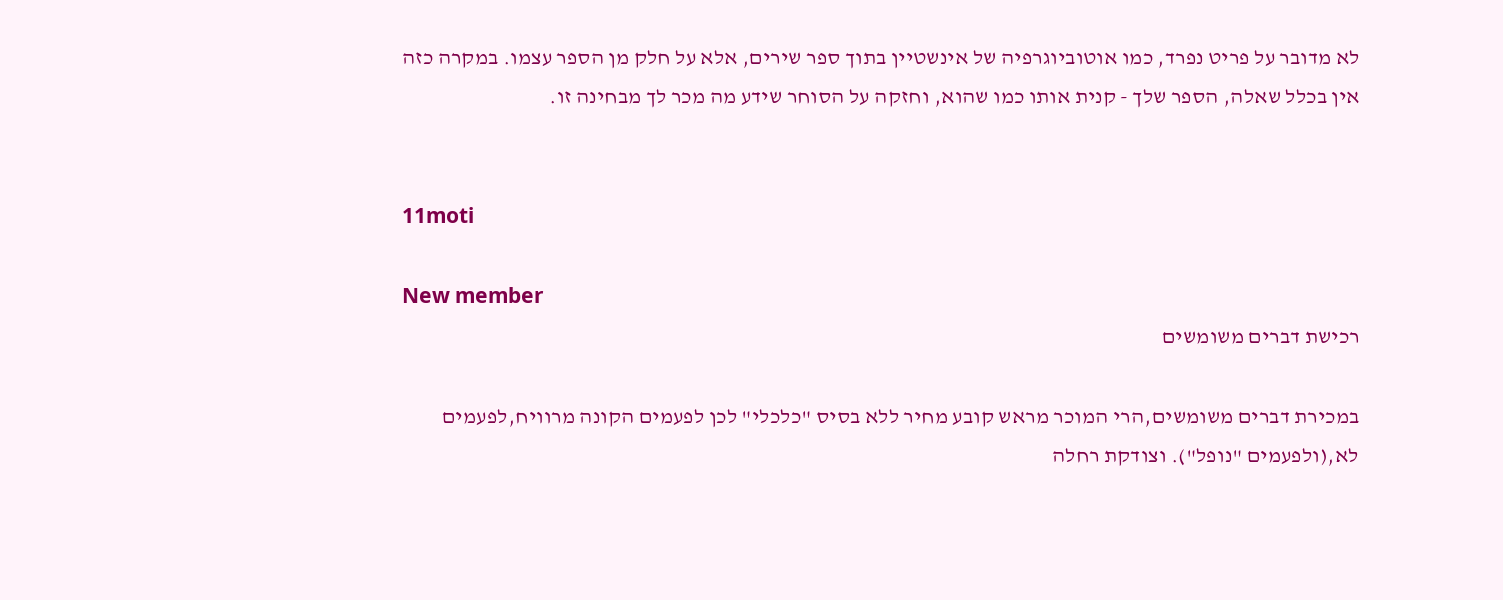לא מדובר על פריט נפרד, כמו אוטוביוגרפיה של אינשטיין בתוך ספר שירים, אלא על חלק מן הספר עצמו. במקרה כזה אין בכלל שאלה, הספר שלך - קנית אותו כמו שהוא, וחזקה על הסוחר שידע מה מכר לך מבחינה זו.


11moti

New member
רכישת דברים משומשים

במכירת דברים משומשים,הרי המוכר מראש קובע מחיר ללא בסיס "כלכלי" לכן לפעמים הקונה מרוויח,לפעמים לא,(ולפעמים "נופל"). וצודקת רחלה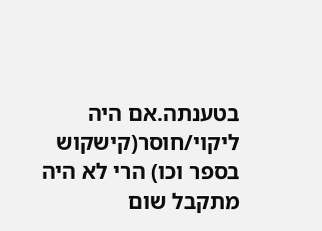בטענתה.אם היה ליקוי/חוסר(קישקוש בספר וכו) הרי לא היה מתקבל שום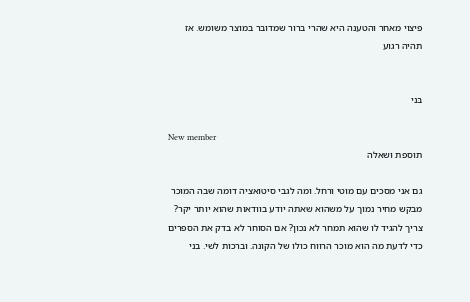פיצוי מאחר והטענה היא שהרי ברור שמדובר במוצר משומש. אז תהיה רגוע


בּני

New member
תוספת ושאלה

גם אני מסכים עם מוטי ורחל. ומה לגבי סיטואציה דומה שבה המוכר מבקש מחיר נמוך על משהוא שאתה יודע בוודאות שהוא יותר יקר? צריך להגיד לו שהוא תמחר לא נכון? אם הסוחר לא בדק את הספרים כדי לדעת מה הוא מוכר הרווח כולו של הקונה. וברכות לשי. בני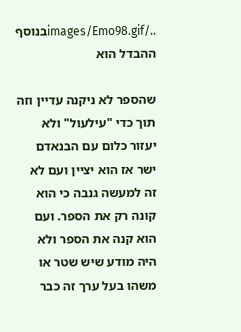../images/Emo98.gifבנוסף ההבדל הוא

שהספר לא ניקנה עדיין וזה תוך כדי "עילעול" ולא יעזור כלום עם הבנאדם ישר אז הוא יציין ועם לא זה למעשה גנבה כי הוא קונה רק את הספר. ועם הוא קנה את הספר ולא היה מודע שיש שטר או משהו בעל ערך זה כבר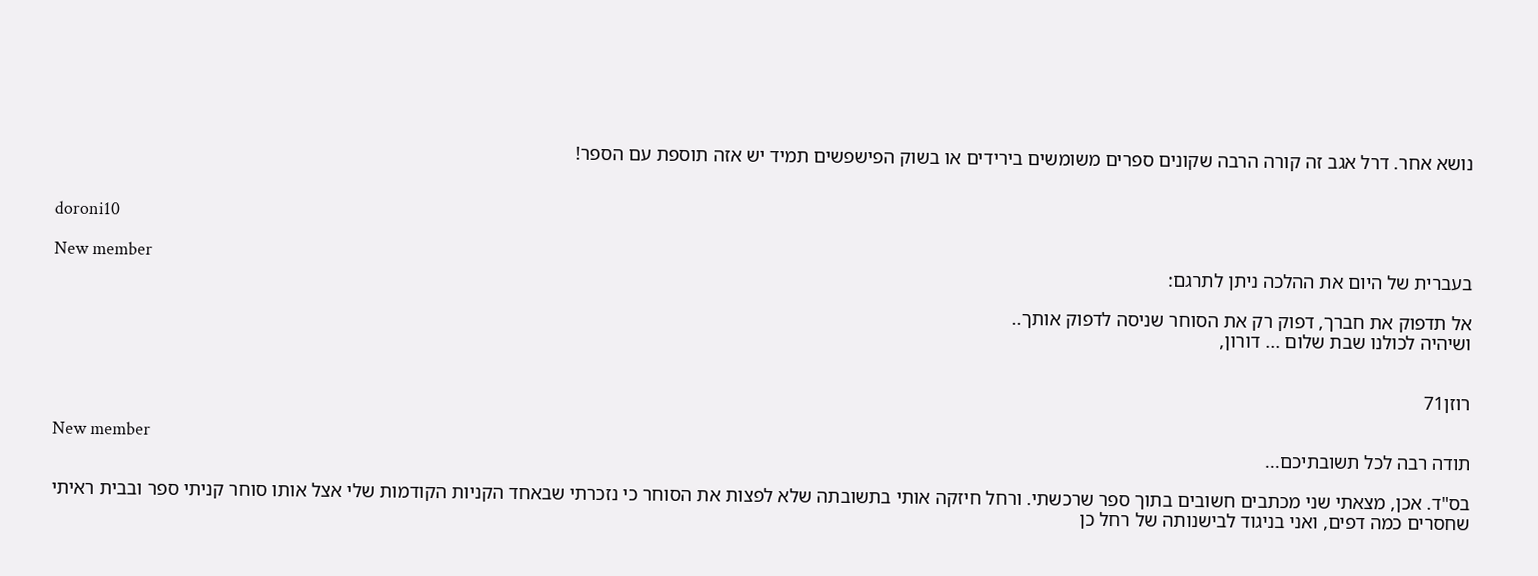נושא אחר. דרל אגב זה קורה הרבה שקונים ספרים משומשים בירידים או בשוק הפישפשים תמיד יש אזה תוספת עם הספר!


doroni10

New member
בעברית של היום את ההלכה ניתן לתרגם:

אל תדפוק את חברך, דפוק רק את הסוחר שניסה לדפוק אותך..
ושיהיה לכולנו שבת שלום ... דורון,


רוזן71

New member
תודה רבה לכל תשובתיכם...

בס"ד. אכן, מצאתי שני מכתבים חשובים בתוך ספר שרכשתי. ורחל חיזקה אותי בתשובתה שלא לפצות את הסוחר כי נזכרתי שבאחד הקניות הקודמות שלי אצל אותו סוחר קניתי ספר ובבית ראיתי שחסרים כמה דפים, ואני בניגוד לבישנותה של רחל כן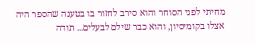מחיתי לפני הסוחר והוא סירב לחזור בו בטענה שהספר היה אצלו בקומיסיון, והוא כבר שילם לבעלים... תודה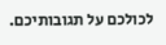לכולכם על תגובותיכם.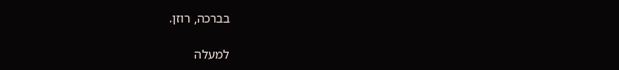בברכה, רוזן.

למעלה